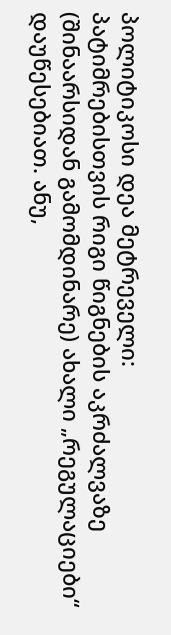პოლიტიკოსი დეა მეტრეველი:
პატიმრებისთვის რიგი წიგნების აკრძალვაზე (შინაარსიდან გამომდინარე) ახალი „რეგულაციები“ დაუწესებიათ. ანუ,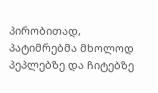პირობითად, პატიმრებმა მხოლოდ პეპლებზე და ჩიტებზე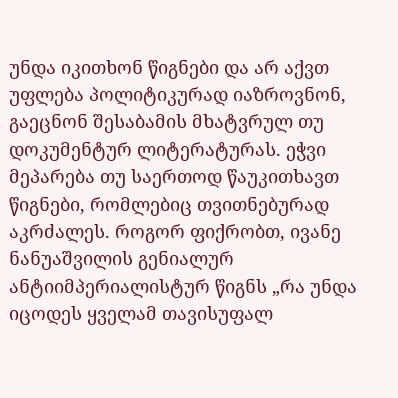უნდა იკითხონ წიგნები და არ აქვთ უფლება პოლიტიკურად იაზროვნონ, გაეცნონ შესაბამის მხატვრულ თუ დოკუმენტურ ლიტერატურას. ეჭვი მეპარება თუ საერთოდ წაუკითხავთ წიგნები, რომლებიც თვითნებურად აკრძალეს. როგორ ფიქრობთ, ივანე ნანუაშვილის გენიალურ ანტიიმპერიალისტურ წიგნს „რა უნდა იცოდეს ყველამ თავისუფალ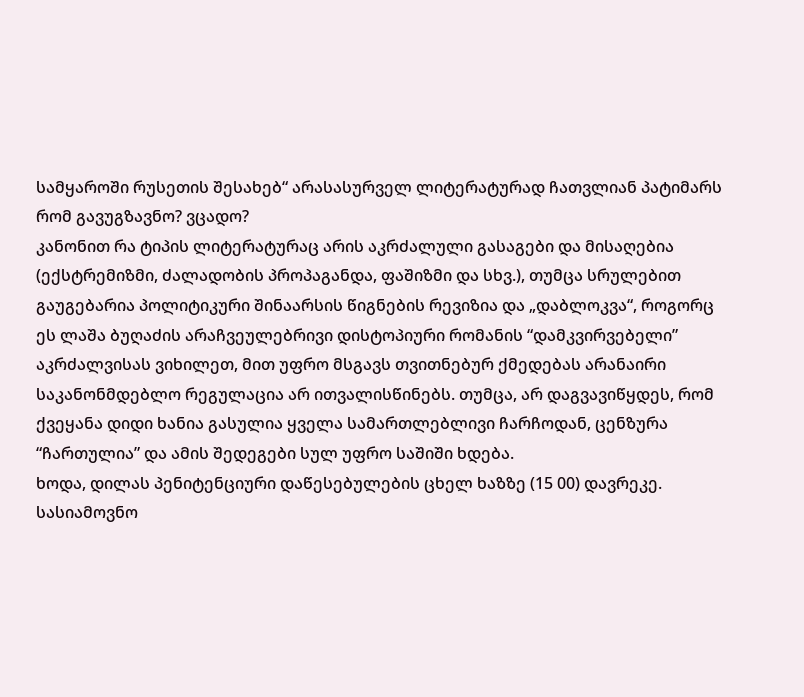სამყაროში რუსეთის შესახებ“ არასასურველ ლიტერატურად ჩათვლიან პატიმარს რომ გავუგზავნო? ვცადო?
კანონით რა ტიპის ლიტერატურაც არის აკრძალული გასაგები და მისაღებია (ექსტრემიზმი, ძალადობის პროპაგანდა, ფაშიზმი და სხვ.), თუმცა სრულებით გაუგებარია პოლიტიკური შინაარსის წიგნების რევიზია და „დაბლოკვა“, როგორც ეს ლაშა ბუღაძის არაჩვეულებრივი დისტოპიური რომანის “დამკვირვებელი” აკრძალვისას ვიხილეთ, მით უფრო მსგავს თვითნებურ ქმედებას არანაირი საკანონმდებლო რეგულაცია არ ითვალისწინებს. თუმცა, არ დაგვავიწყდეს, რომ ქვეყანა დიდი ხანია გასულია ყველა სამართლებლივი ჩარჩოდან, ცენზურა “ჩართულია” და ამის შედეგები სულ უფრო საშიში ხდება.
ხოდა, დილას პენიტენციური დაწესებულების ცხელ ხაზზე (15 00) დავრეკე. სასიამოვნო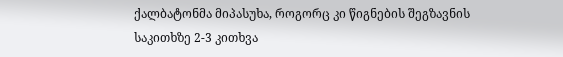ქალბატონმა მიპასუხა, როგორც კი წიგნების შეგზავნის საკითხზე 2-3 კითხვა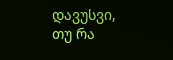დავუსვი, თუ რა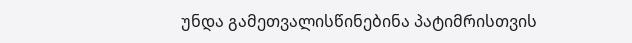უნდა გამეთვალისწინებინა პატიმრისთვის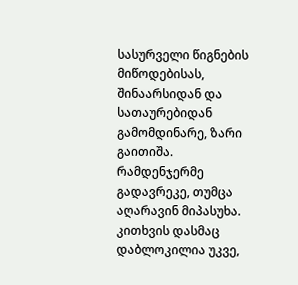სასურველი წიგნების მიწოდებისას, შინაარსიდან და სათაურებიდან გამომდინარე, ზარი გაითიშა. რამდენჯერმე გადავრეკე, თუმცა აღარავინ მიპასუხა. კითხვის დასმაც დაბლოკილია უკვე,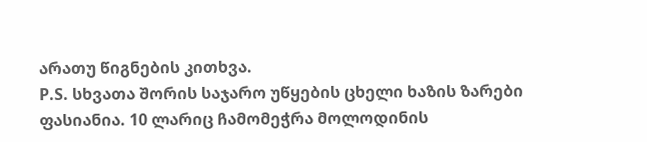არათუ წიგნების კითხვა.
P.S. სხვათა შორის საჯარო უწყების ცხელი ხაზის ზარები ფასიანია. 10 ლარიც ჩამომეჭრა მოლოდინის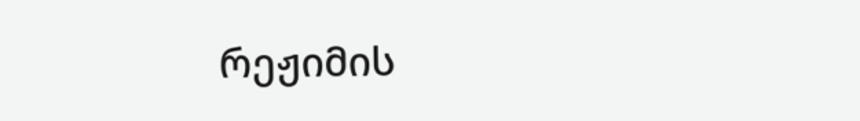რეჟიმის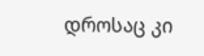დროსაც კი